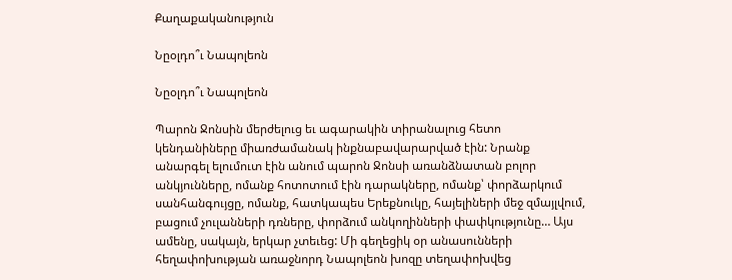Քաղաքականություն

Նըօլդո՞ւ Նապոլեոն

Նըօլդո՞ւ Նապոլեոն

Պարոն Ջոնսին մերժելուց եւ ագարակին տիրանալուց հետո կենդանիները միառժամանակ ինքնաբավարարված էին: Նրանք անարգել ելումուտ էին անում պարոն Ջոնսի առանձնատան բոլոր անկյունները, ոմանք հոտոտում էին դարակները, ոմանք՝ փորձարկում սանհանգույցը, ոմանք, հատկապես Երեքնուկը, հայելիների մեջ զմայլվում, բացում չուլանների դռները, փորձում անկողինների փափկությունը… Այս ամենը, սակայն, երկար չտեւեց: Մի գեղեցիկ օր անասունների հեղափոխության առաջնորդ Նապոլեոն խոզը տեղափոխվեց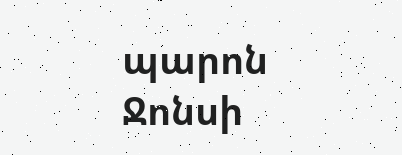պարոն Ջոնսի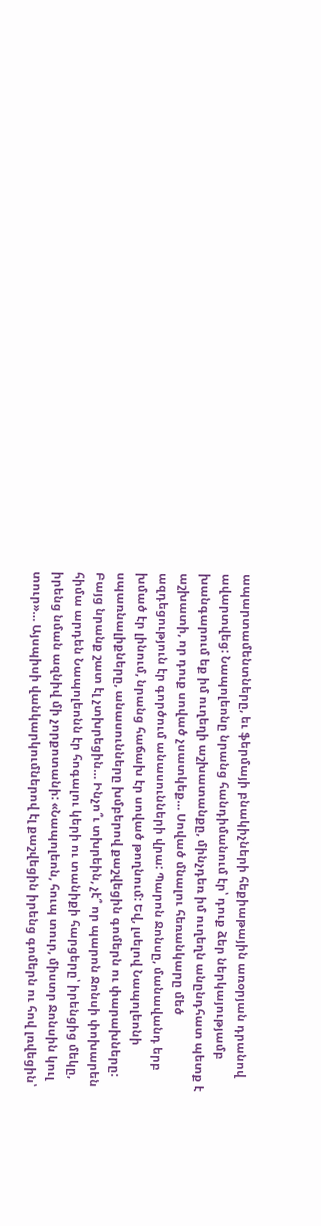ապարտամենտները, եւ ֆերմայի բնակիչների հեքիաթային առօրյան դրանով ավարտվեց: Նապոլեոնը նրանց հանդիմանում էր՝ դուք ձեր ներկայությամբ խանգարում եք իմ ուղեղի աշխատանքը, մինչդեռ իմ ուղեղն անընդհատ պետք է աշխատի, որ դուք սոված չսատկեք… Սոված մնալու հեռանկարը մեծ ազդեցություն էր գործում անասունների վրա: Պարոն Ջոնսը, մանավանդ երբ խմած էր լինում, նրանց հաճախ էր սոված թողնում: Եվ, լսելով Նապոլեոնի սպառնալիքները, անասունները խմբերով քաշվեցին գոմերն ու փարախները: Բայց նրանք շատ էլ չտխրեցին… Ինչո՞ւ տխրեին, չէ՞ որ պարոն Ջոնսի փոխարեն հիմա արդեն Նապոլեոնն էր հոգալու կերի ու տանիքի հարցերը՝ իրենցից մեկը, իրենց նման ազնիվ մի չորքոտանի: «Նապոլեոն, հուպ տուր, միստր Ջոնսին կուլ տուր»… Այսպիսի վանկարկումներով էլ քաշվեցին իրենց գոմերն ու հով լռվեցին՝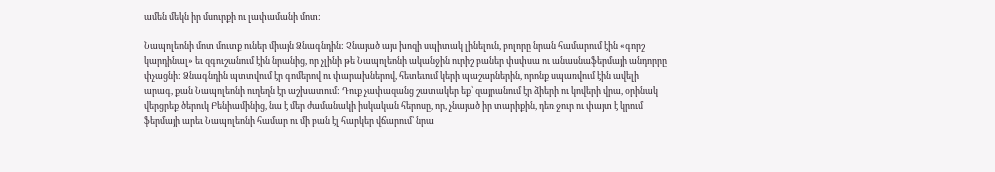ամեն մեկն իր մսուրքի ու լափամանի մոտ:

Նապոլեոնի մոտ մուտք ուներ միայն Ձնագնդին: Չնայած այս խոզի սպիտակ լինելուն, բոլորը նրան համարում էին «գորշ կարդինալ» եւ զգուշանում էին նրանից, որ չլինի թե Նապոլեոնի ականջին ուրիշ բաներ փսփսա ու անասնաֆերմայի անդորրը փչացնի: Ձնագնդին պտտվում էր գոմերով ու փարախներով, հետեւում կերի պաշարներին, որոնք սպառվում էին ավելի արագ, քան Նապոլեոնի ուղեղն էր աշխատում: Դուք չափազանց շատակեր եք՝ զայրանում էր ձիերի ու կովերի վրա, օրինակ վերցրեք ծերուկ Բենիամինից, նա է մեր ժամանակի իսկական հերոսը, որ, չնայած իր տարիքին, դեռ ջուր ու փայտ է կրում ֆերմայի արեւ Նապոլեոնի համար ու մի բան էլ հարկեր վճարում՝ նրա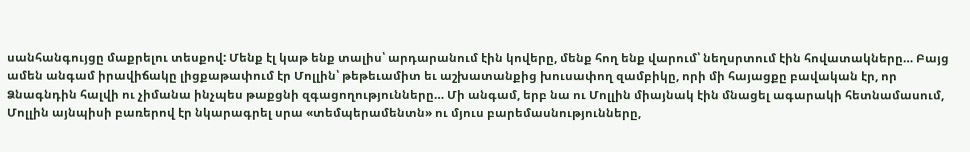սանհանգույցը մաքրելու տեսքով: Մենք էլ կաթ ենք տալիս՝ արդարանում էին կովերը, մենք հող ենք վարում՝ նեղսրտում էին հովատակները… Բայց ամեն անգամ իրավիճակը լիցքաթափում էր Մոլլին՝ թեթեւամիտ եւ աշխատանքից խուսափող զամբիկը, որի մի հայացքը բավական էր, որ Ձնագնդին հալվի ու չիմանա ինչպես թաքցնի զգացողությունները… Մի անգամ, երբ նա ու Մոլլին միայնակ էին մնացել ագարակի հետնամասում, Մոլլին այնպիսի բառերով էր նկարագրել սրա «տեմպերամենտն» ու մյուս բարեմասնությունները,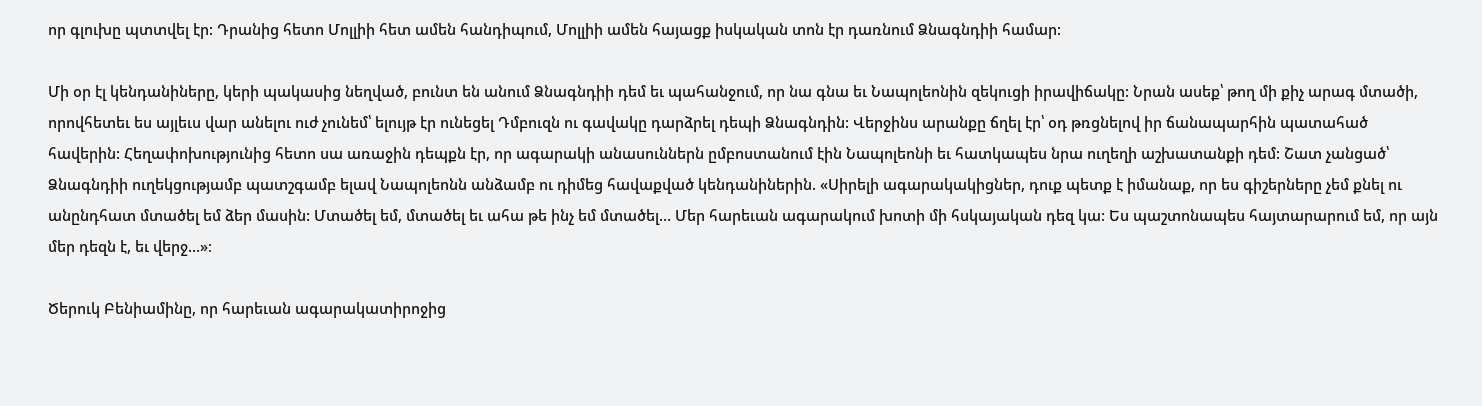որ գլուխը պտտվել էր: Դրանից հետո Մոլլիի հետ ամեն հանդիպում, Մոլլիի ամեն հայացք իսկական տոն էր դառնում Ձնագնդիի համար:

Մի օր էլ կենդանիները, կերի պակասից նեղված, բունտ են անում Ձնագնդիի դեմ եւ պահանջում, որ նա գնա եւ Նապոլեոնին զեկուցի իրավիճակը: Նրան ասեք՝ թող մի քիչ արագ մտածի, որովհետեւ ես այլեւս վար անելու ուժ չունեմ՝ ելույթ էր ունեցել Դմբուզն ու գավակը դարձրել դեպի Ձնագնդին: Վերջինս արանքը ճղել էր՝ օդ թռցնելով իր ճանապարհին պատահած հավերին: Հեղափոխությունից հետո սա առաջին դեպքն էր, որ ագարակի անասուններն ըմբոստանում էին Նապոլեոնի եւ հատկապես նրա ուղեղի աշխատանքի դեմ: Շատ չանցած՝ Ձնագնդիի ուղեկցությամբ պատշգամբ ելավ Նապոլեոնն անձամբ ու դիմեց հավաքված կենդանիներին. «Սիրելի ագարակակիցներ, դուք պետք է իմանաք, որ ես գիշերները չեմ քնել ու անընդհատ մտածել եմ ձեր մասին: Մտածել եմ, մտածել եւ ահա թե ինչ եմ մտածել… Մեր հարեւան ագարակում խոտի մի հսկայական դեզ կա: Ես պաշտոնապես հայտարարում եմ, որ այն մեր դեզն է, եւ վերջ…»։

Ծերուկ Բենիամինը, որ հարեւան ագարակատիրոջից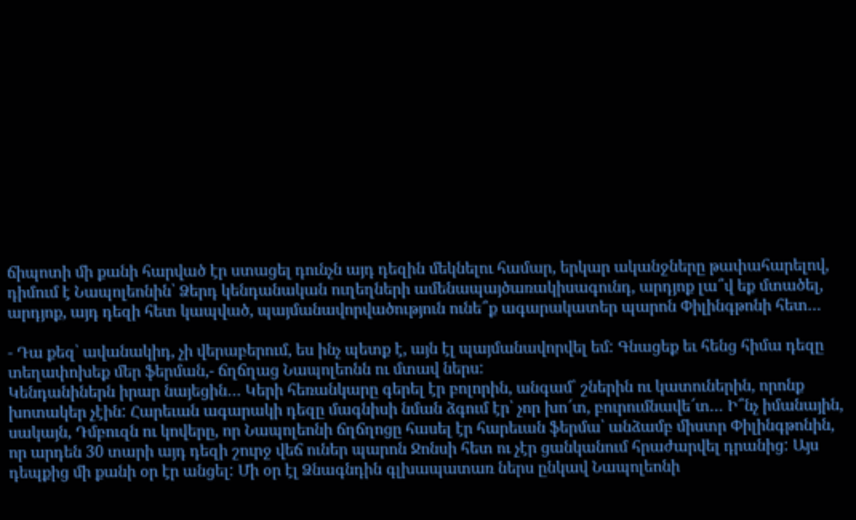ճիպոտի մի քանի հարված էր ստացել դունչն այդ դեզին մեկնելու համար, երկար ականջները թափահարելով, դիմում է Նապոլեոնին՝ Ձերդ կենդանական ուղեղների ամենապայծառակիսագունդ, արդյոք լա՞վ եք մտածել, արդյոք, այդ դեզի հետ կապված, պայմանավորվածություն ունե՞ք ագարակատեր պարոն Փիլինգթոնի հետ…

- Դա քեզ՝ ավանակիդ, չի վերաբերում, ես ինչ պետք է, այն էլ պայմանավորվել եմ: Գնացեք եւ հենց հիմա դեզը տեղափոխեք մեր ֆերման,- ճղճղաց Նապոլեոնն ու մտավ ներս:
Կենդանիներն իրար նայեցին… Կերի հեռանկարը գերել էր բոլորին, անգամ՝ շներին ու կատուներին, որոնք խոտակեր չէին: Հարեւան ագարակի դեզը մագնիսի նման ձգում էր՝ չոր խո՜տ, բուրումնավե՜տ… Ի՞նչ իմանային, սակայն, Դմբուզն ու կովերը, որ Նապոլեոնի ճղճղոցը հասել էր հարեւան ֆերմա՝ անձամբ միստր Փիլինգթոնին, որ արդեն 30 տարի այդ դեզի շուրջ վեճ ուներ պարոն Ջոնսի հետ ու չէր ցանկանում հրաժարվել դրանից: Այս դեպքից մի քանի օր էր անցել: Մի օր էլ Ձնագնդին գլխապատառ ներս ընկավ Նապոլեոնի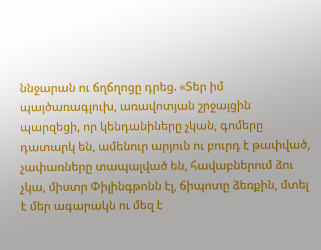ննջարան ու ճղճղոցը դրեց. «Տեր իմ պայծառագլուխ, առավոտյան շրջայցին պարզեցի, որ կենդանիները չկան, գոմերը դատարկ են, ամենուր արյուն ու բուրդ է թափված, չափառները տապալված են, հավաբներում ձու չկա, միստր Փիլինգթոնն էլ, ճիպոտը ձեռքին, մտել է մեր ագարակն ու մեզ է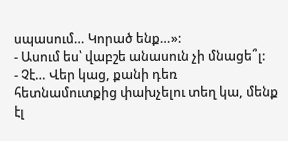սպասում… Կորած ենք…»:
- Ասում ես՝ վաբշե անասուն չի մնացե՞լ:
- Չէ… Վեր կաց, քանի դեռ հետնամուտքից փախչելու տեղ կա, մենք էլ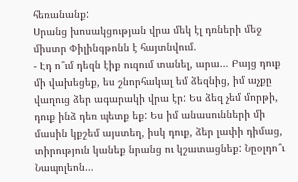հեռանանք:
Սրանց խոսակցության վրա մեկ էլ դռների մեջ միստր Փիլինգթոնն է հայտնվում.
- Էդ ո՞ւմ դեզն էիք ուզում տանել, արա… Բայց դուք մի վախեցեք, ես շնորհակալ եմ ձեզնից, իմ աչքը վաղուց ձեր ագարակի վրա էր: Ես ձեզ չեմ մորթի, դուք ինձ դեռ պետք եք: Ես իմ անասունների մի մասին կքշեմ այստեղ, իսկ դուք, ձեր լափի դիմաց, տիրություն կանեք նրանց ու կշատացնեք: Նըօլդո՞ւ Նապոլեոն…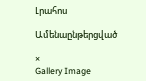Լրահոս

Ամենաընթերցված

×
Gallery Image